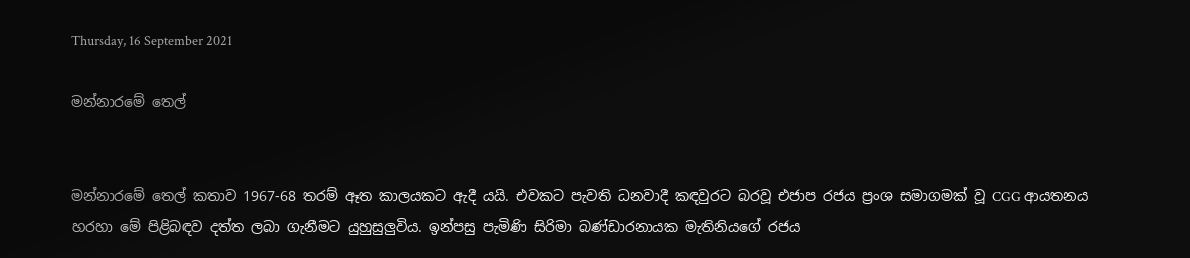Thursday, 16 September 2021

මන්නාරමේ තෙල්


මන්නාරමේ තෙල් කතාව 1967-68 තරම් ඈත කාලයකට ඇදී යයි. එවකට පැවති ධනවාදී කඳවුරට බරවූ එජාප රජය ප්‍රංශ සමාගමක් වූ CGG ආයතනය හරහා මේ පිළිබඳව දත්ත ලබා ගැනීමට යුහුසුලුවිය. ඉන්පසු පැමිණි සිරිමා බණ්ඩාරනායක මැතිනියගේ රජය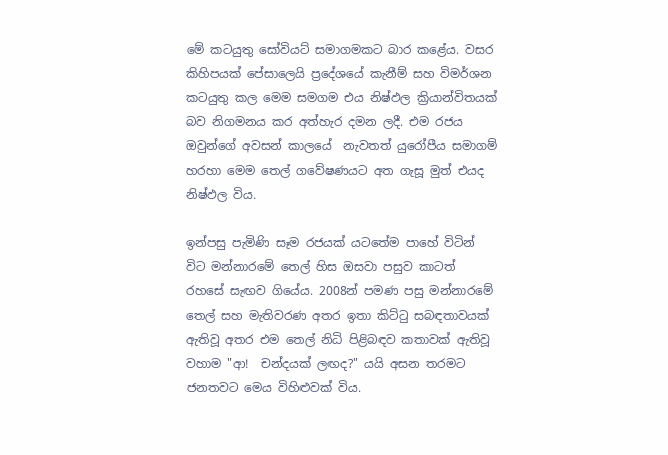මේ කටයුතු සෝවියට් සමාගමකට බාර කළේය. වසර කිහිපයක් පේසාලෙයි ප්‍රදේශයේ කැනීම් සහ විමර්ශන කටයුතු කල මෙම සමගම එය නිෂ්ඵල ක්‍රියාන්විතයක් බව නිගමනය කර අත්හැර දමන ලදී. එම රජය ඔවුන්ගේ අවසන් කාලයේ  නැවතත් යුරෝපීය සමාගම් හරහා මෙම තෙල් ගවේෂණයට අත ගැසූ මුත් එයද නිෂ්ඵල විය.

ඉන්පසු පැමිණි සෑම රජයක් යටතේම පාහේ විටින් විට මන්නාරමේ තෙල් හිස ඔසවා පසුව කාටත් රහසේ සැඟව ගියේය. 2008න් පමණ පසු මන්නාරමේ තෙල් සහ මැතිවරණ අතර ඉතා කිට්ටු සබඳතාවයක් ඇතිවූ අතර එම තෙල් නිධි පිළිබඳව කතාවක් ඇතිවූ වහාම "ආ!  චන්දයක් ලඟද?" යයි අසන තරමට ජනතවට මෙය විහිළුවක් විය.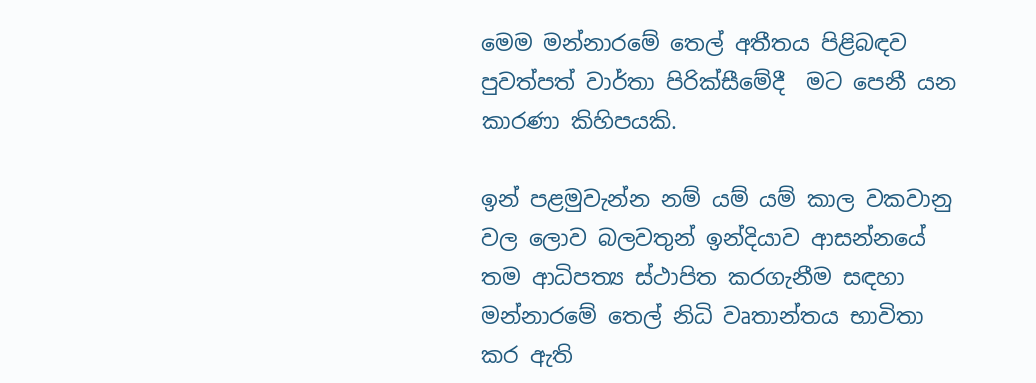මෙම මන්නාරමේ තෙල් අතීතය පිළිබඳව පුවත්පත් වාර්තා පිරික්සීමේදී  මට පෙනී යන කාරණා කිහිපයකි.

ඉන් පළමුවැන්න නම් යම් යම් කාල වකවානු වල ලොව බලවතුන් ඉන්දියාව ආසන්නයේ තම ආධිපත්‍ය ස්ථාපිත කරගැනීම සඳහා මන්නාරමේ තෙල් නිධි වෘතාන්තය භාවිතා කර ඇති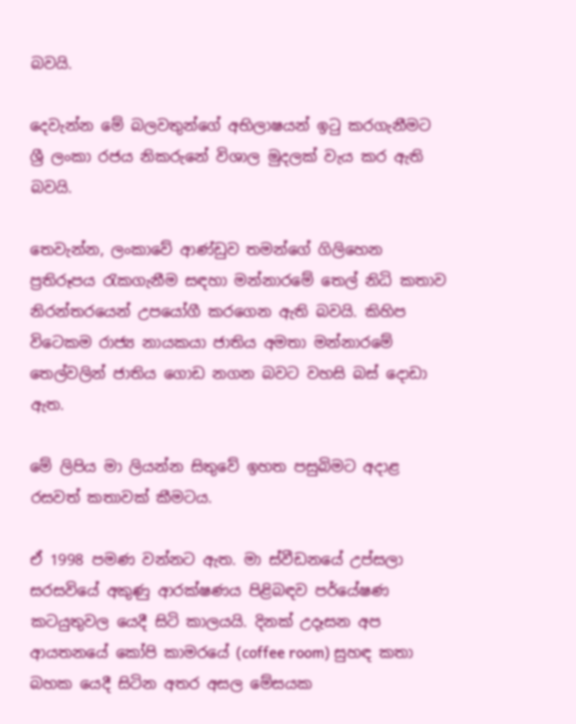බවයි.

දෙවැන්න මේ බලවතුන්ගේ අභිලාෂයන් ඉටු කරගැනීමට ශ්‍රී ලංකා රජය නිකරුනේ විශාල මුදලක් වැය කර ඇති බවයි.

තෙවැන්න, ලංකාවේ ආණ්ඩුව තමන්ගේ ගිලිහෙන ප්‍රතිරූපය රැකගැනීම සඳහා මන්නාරමේ තෙල් නිධි කතාව නිරන්තරයෙන් උපයෝගී කරගෙන ඇති බවයි. කිහිප විටෙකම රාජ්‍ය නායකයා ජාතිය අමතා මන්නාරමේ තෙල්වලින් ජාතිය ගොඩ නගන බවට වහසි බස් දොඩා ඇත.

මේ ලිපිය මා ලියන්න සිතුවේ ඉහත පසුබිමට අදාළ රසවත් කතාවක් කීමටය.

ඒ 1998 පමණ වන්නට ඇත. මා ස්වීඩනයේ උප්සලා සරසවියේ අකුණු ආරක්ෂණය පිළිබඳව පර්යේෂණ කටයුතුවල යෙදී සිටි කාලයයි. දිනක් උදෑසන අප ආයතනයේ කෝපි කාමරයේ (coffee room) සුහඳ කතා බහක යෙදී සිටින අතර අසල මේසයක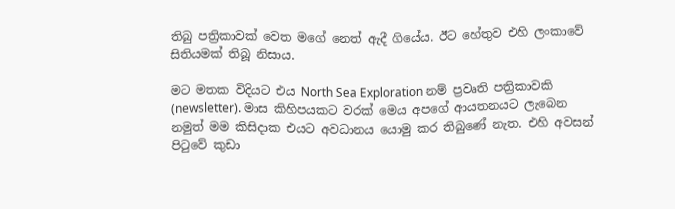තිබු පත්‍රිකාවක් වෙත මගේ නෙත් ඇදී ගියේය. ඊට හේතුව එහි ලංකාවේ සිතියමක් තිබූ නිසාය.

මට මතක විදියට එය North Sea Exploration නම් ප්‍රවෘති පත්‍රිකාවකි (newsletter). මාස කිහිපයකට වරක් මෙය අපගේ ආයතනයට ලැබෙන නමුත් මම කිසිදාක එයට අවධානය යොමු කර තිබුණේ නැත. එහි අවසන් පිටුවේ කුඩා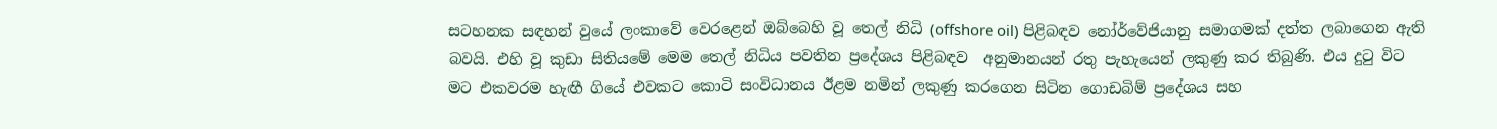සටහනක සඳහන් වුයේ ලංකාවේ වෙරළෙන් ඔබ්බෙහි වූ තෙල් නිධි (offshore oil) පිළිබඳව නෝර්වේජියානු සමාගමක් දත්ත ලබාගෙන ඇති බවයි. එහි වූ කුඩා සිතියමේ මෙම තෙල් නිධිය පවතින ප්‍රදේශය පිළිබඳව  අනුමානයන් රතු පැහැයෙන් ලකුණු කර තිබුණි. එය දුටු විට මට එකවරම හැඟී ගියේ එවකට කොටි සංවිධානය ඊළම නමින් ලකුණු කරගෙන සිටින ගොඩබිම් ප්‍රදේශය සහ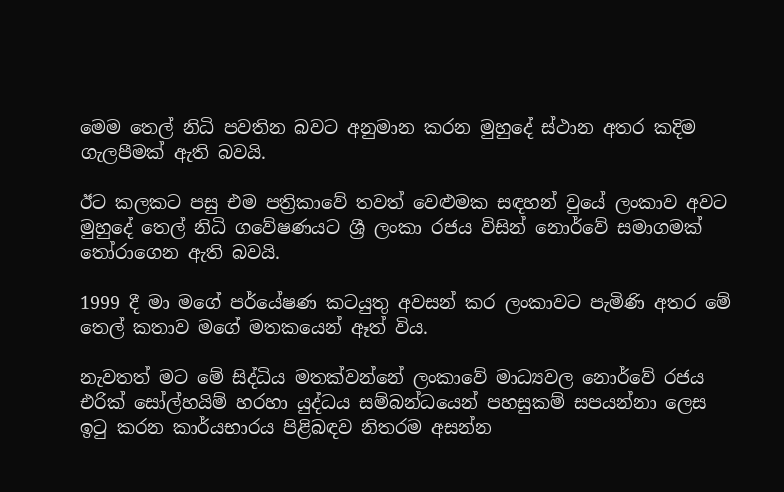මෙම තෙල් නිධි පවතින බවට අනුමාන කරන මුහුදේ ස්ථාන අතර කදිම ගැලපීමක් ඇති බවයි.

ඊට කලකට පසු එම පත්‍රිකාවේ තවත් වෙළුමක සඳහන් වුයේ ලංකාව අවට මුහුදේ තෙල් නිධි ගවේෂණයට ශ්‍රී ලංකා රජය විසින් නොර්වේ සමාගමක් තෝරාගෙන ඇති බවයි.

1999 දී මා මගේ පර්යේෂණ කටයුතු අවසන් කර ලංකාවට පැමිණි අතර මේ තෙල් කතාව මගේ මතකයෙන් ඈත් විය.

නැවතත් මට මේ සිද්ධිය මතක්වන්නේ ලංකාවේ මාධ්‍යවල නොර්වේ රජය එරික් සෝල්හයිම් හරහා යුද්ධය සම්බන්ධයෙන් පහසුකම් සපයන්නා ලෙස ඉටු කරන කාර්යභාරය පිළිබඳව නිතරම අසන්න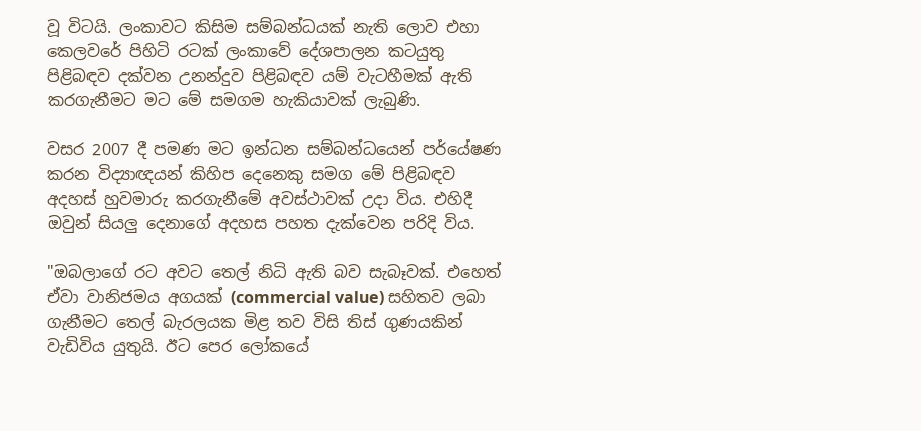වූ විටයි. ලංකාවට කිසිම සම්බන්ධයක් නැති ලොව එහා කෙලවරේ පිහිටි රටක් ලංකාවේ දේශපාලන කටයුතු පිළිබඳව දක්වන උනන්දුව පිළිබඳව යම් වැටහීමක් ඇති කරගැනීමට මට මේ සමගම හැකියාවක් ලැබුණි.

වසර 2007 දී පමණ මට ඉන්ධන සම්බන්ධයෙන් පර්යේෂණ කරන විද්‍යාඥයන් කිහිප දෙනෙකු සමග මේ පිළිබඳව අදහස් හුවමාරු කරගැනීමේ අවස්ථාවක් උදා විය. එහිදී ඔවුන් සියලු දෙනාගේ අදහස පහත දැක්වෙන පරිදි විය.

"ඔබලාගේ රට අවට තෙල් නිධි ඇති බව සැබෑවක්. එහෙත් ඒවා වානිජමය අගයක් (commercial value) සහිතව ලබා ගැනීමට තෙල් බැරලයක මිළ තව විසි තිස් ගුණයකින් වැඩිවිය යුතුයි. ඊට පෙර ලෝකයේ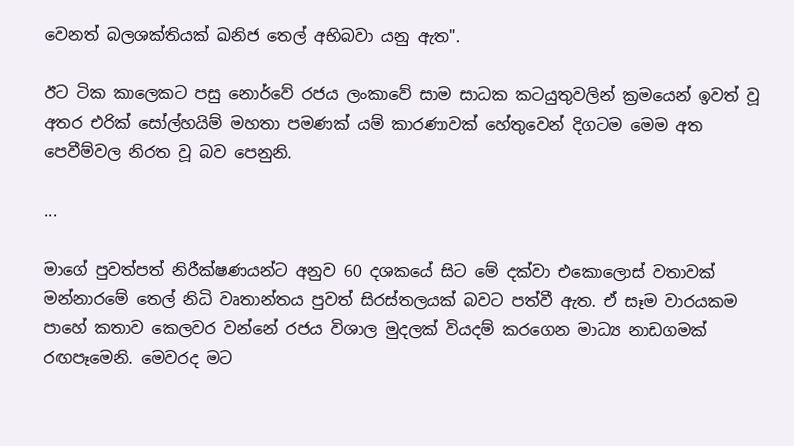වෙනත් බලශක්තියක් ඛනිජ තෙල් අභිබවා යනු ඇත".

ඊට ටික කාලෙකට පසු නොර්වේ රජය ලංකාවේ සාම සාධක කටයුතුවලින් ක්‍රමයෙන් ඉවත් වූ අතර එරික් සෝල්හයිම් මහතා පමණක් යම් කාරණාවක් හේතුවෙන් දිගටම මෙම අත පෙවීම්වල නිරත වූ බව පෙනුනි.

...

මාගේ පුවත්පත් නිරීක්ෂණයන්ට අනුව 60 දශකයේ සිට මේ දක්වා එකොලොස් වතාවක් මන්නාරමේ තෙල් නිධි වෘතාන්තය පුවත් සිරස්තලයක් බවට පත්වී ඇත. ඒ සෑම වාරයකම පාහේ කතාව කෙලවර වන්නේ රජය විශාල මුදලක් වියදම් කරගෙන මාධ්‍ය නාඩගමක් රඟපෑමෙනි. මෙවරද මට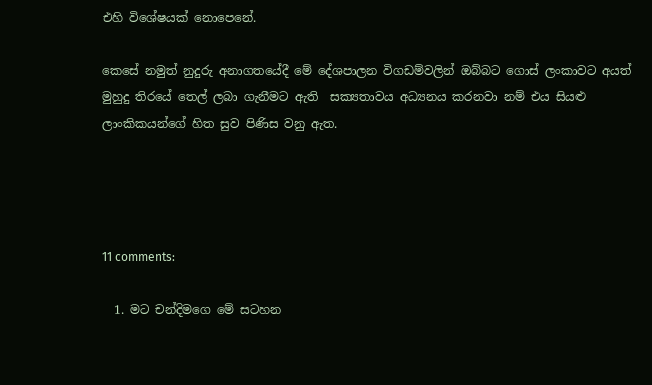එහි විශේෂයක් නොපෙනේ.

කෙසේ නමුත් නුදුරු අනාගතයේදී මේ දේශපාලන විගඩම්වලින් ඔබ්බට ගොස් ලංකාවට අයත් මුහුදු තිරයේ තෙල් ලබා ගැනීමට ඇති  සක්‍යතාවය අධ්‍යනය කරනවා නම් එය සියළු ලාංකිකයන්ගේ හිත සුව පිණිස වනු ඇත.




11 comments:

  1. මට චන්දිමගෙ මේ සටහන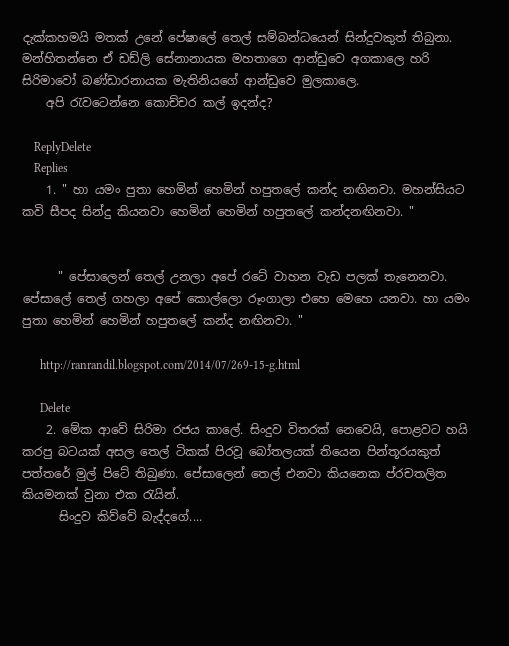දැක්කහමයි මතක් උනේ පේෂාලේ තෙල් සම්බන්ධයෙන් සින්දුවකුත් තිබුනා. මන්හිතන්නෙ ඒ ඩඩ්ලි සේනානායක මහතාගෙ ආන්ඩුවෙ අගකාලෙ හරි සිරිමාවෝ බණ්ඩාරනායක මැතිනියගේ ආන්ඩුවෙ මුලකාලෙ.
    අපි රැවටෙන්නෙ කොච්චර කල් ඉදන්ද?

    ReplyDelete
    Replies
    1. " හා යමං පුතා හෙමින් හෙමින් හපුතලේ කන්ද නඟිනවා. මහන්සියට කවි සීපද සින්දු කියනවා හෙමින් හෙමින් හපුතලේ කන්දනඟිනවා. "


      " පේසාලෙන් තෙල් උනලා අපේ රටේ වාහන වැඩ පලක් තැනෙනවා. පේසාලේ තෙල් ගහලා අපේ කොල්ලො රූංගාලා එහෙ මෙහෙ යනවා. හා යමං පුතා හෙමින් හෙමින් හපුතලේ කන්ද නඟිනවා. "

      http://ranrandil.blogspot.com/2014/07/269-15-g.html

      Delete
    2. මේක ආවේ සිරිමා රජය කාලේ. සිංදුව විතරක් නෙවෙයි, පොළවට හයි කරපු බටයක් අසල තෙල් ටිකක් පිරවූ බෝතලයක් තියෙන පින්තූරයකුත් පත්තරේ මුල් පිටේ තිබුණා. පේසාලෙන් තෙල් එනවා කියනෙක ප්රචතලිත කියමනක් වුනා එක රැයින්.
      සිංදුව කිව්වේ බැද්දගේ....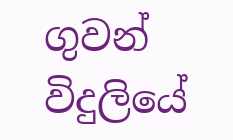ගුවන් විදුලියේ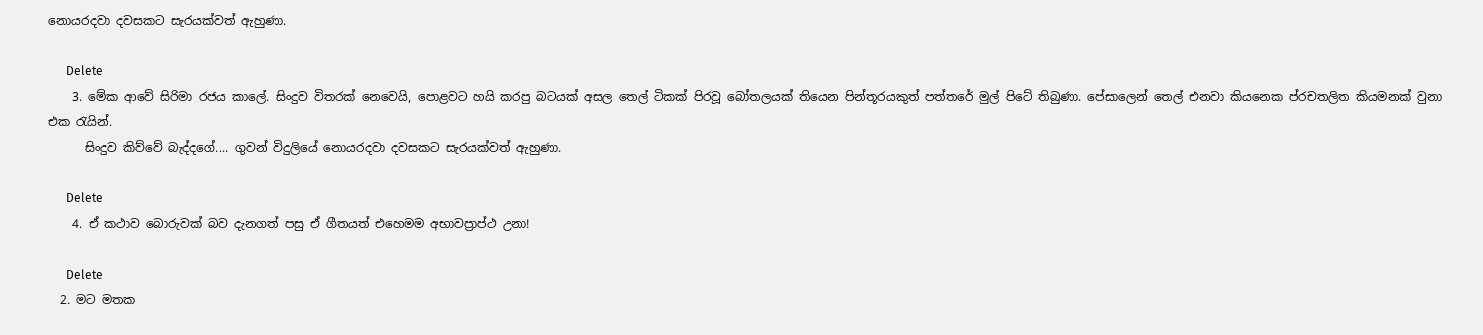නොයරදවා දවසකට සැරයක්වත් ඇහුණා.

      Delete
    3. මේක ආවේ සිරිමා රජය කාලේ. සිංදුව විතරක් නෙවෙයි, පොළවට හයි කරපු බටයක් අසල තෙල් ටිකක් පිරවූ බෝතලයක් තියෙන පින්තූරයකුත් පත්තරේ මුල් පිටේ තිබුණා. පේසාලෙන් තෙල් එනවා කියනෙක ප්රචතලිත කියමනක් වුනා එක රැයින්.
      සිංදුව කිව්වේ බැද්දගේ.... ගුවන් විදුලියේ නොයරදවා දවසකට සැරයක්වත් ඇහුණා.

      Delete
    4. ඒ කථාව බොරුවක් බව දැනගත් පසු ඒ ගීතයත් එහෙමම අභාවප්‍රාප්ථ උනා!

      Delete
  2. මට මතක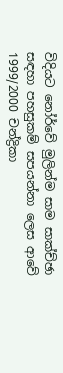විදියට නෝර්වේ මුලින්ම සාම සාක්ච්ඡා සඳහා පහසුකම් සපයන්නා ලෙස ආවේ 1999/2000 චන්ද්‍රිකා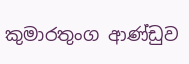කුමාරතුංග ආණ්ඩුව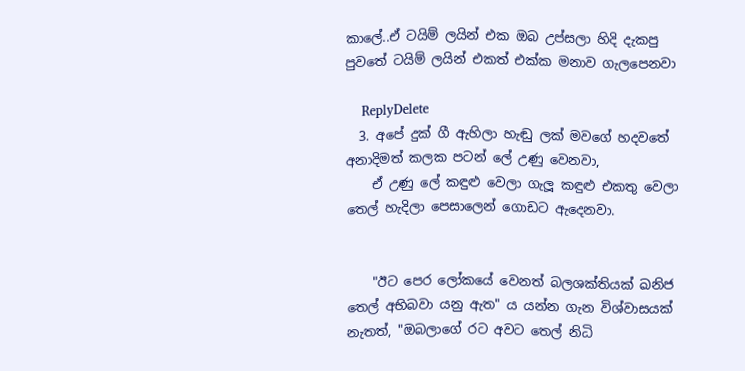කාලේ..ඒ ටයිම් ලයින් එක ඔබ උප්සලා හිදි දැකපු පුවතේ ටයිම් ලයින් එකත් එක්ක මනාව ගැලපෙනවා

    ReplyDelete
  3. අපේ දුක් ගී ඇහිලා හැඬු ලක් මවගේ හදවතේ අනාදිමත් කලක පටන් ලේ උණු වෙනවා,
    ඒ උණු ලේ කඳුළු වෙලා ගැලූ කඳුළු එකතු වෙලා තෙල් හැදිලා පෙසාලෙන් ගොඩට ඇදෙනවා.


    "ඊට පෙර ලෝකයේ වෙනත් බලශක්තියක් ඛනිජ තෙල් අභිබවා යනු ඇත" ය යන්න ගැන විශ්වාසයක් නැතත්, "ඔබලාගේ රට අවට තෙල් නිධි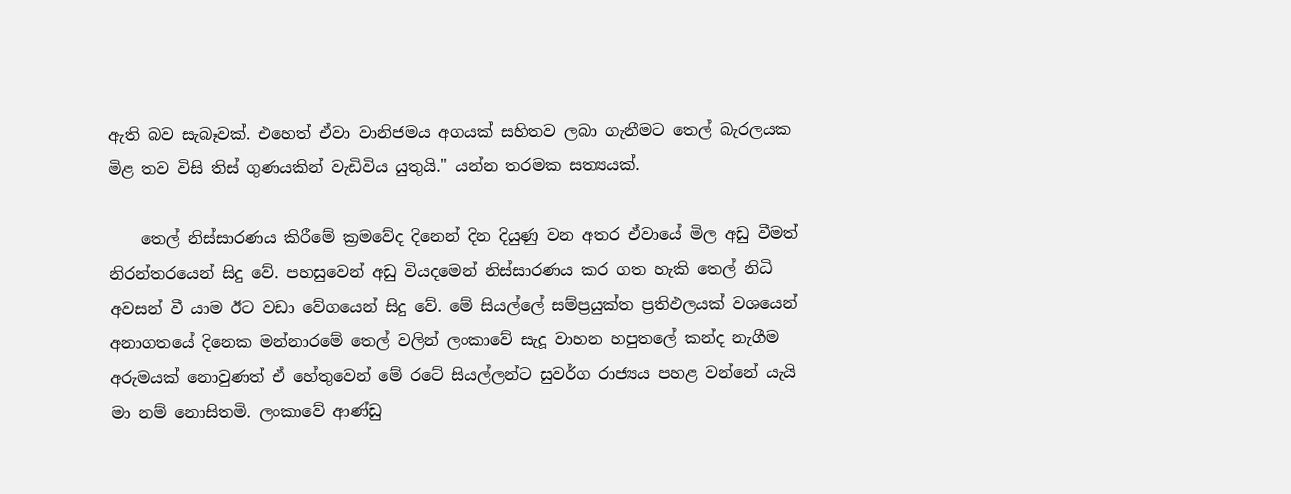ඇති බව සැබෑවක්. එහෙත් ඒවා වානිජමය අගයක් සහිතව ලබා ගැනීමට තෙල් බැරලයක මිළ තව විසි තිස් ගුණයකින් වැඩිවිය යුතුයි." යන්න තරමක සත්‍යයක්.

    තෙල් නිස්සාරණය කිරීමේ ක්‍රමවේද දිනෙන් දින දියුණු වන අතර ඒවායේ මිල අඩු වීමත් නිරන්තරයෙන් සිදු වේ. පහසුවෙන් අඩු වියදමෙන් නිස්සාරණය කර ගත හැකි තෙල් නිධි අවසන් වී යාම ඊට වඩා වේගයෙන් සිදු වේ. මේ සියල්ලේ සම්ප්‍රයුක්ත ප්‍රතිඵලයක් වශයෙන් අනාගතයේ දිනෙක මන්නාරමේ තෙල් වලින් ලංකාවේ සැදූ වාහන හපුතලේ කන්ද නැගීම අරුමයක් නොවුණත් ඒ හේතුවෙන් මේ රටේ සියල්ලන්ට සුවර්ග රාජ්‍යය පහළ වන්නේ යැයි මා නම් නොසිතමි. ලංකාවේ ආණ්ඩු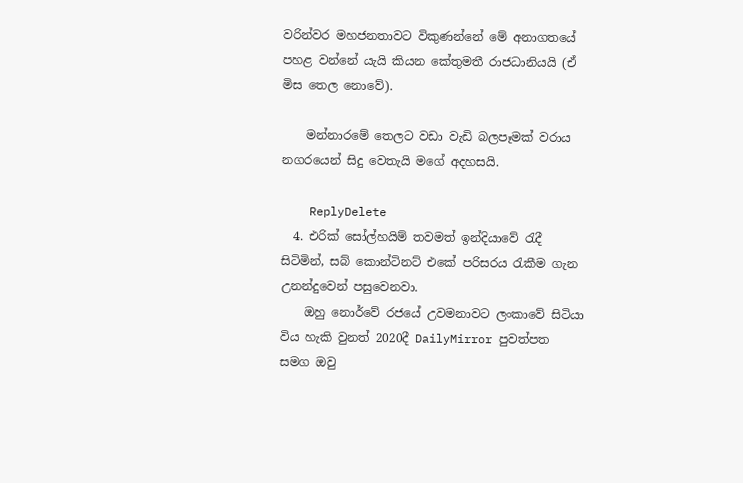වරින්වර මහජනතාවට විකුණන්නේ මේ අනාගතයේ පහළ වන්නේ යැයි කියන කේතුමතී රාජධානියයි (ඒ මිස තෙල නොවේ).

    මන්නාරමේ තෙලට වඩා වැඩි බලපෑමක් වරාය නගරයෙන් සිදු වෙතැයි මගේ අදහසයි.

    ReplyDelete
  4. එරික් සෝල්හයිම් තවමත් ඉන්දියාවේ රැදී සිටිමින්, සබ් කොන්ටිනට් එකේ පරිසරය රැකීම ගැන උනන්දුවෙන් පසුවෙනවා.
    ඔහු නොර්වේ රජයේ උවමනාවට ලංකාවේ සිටියා විය හැකි වුනත් 2020දී DailyMirror පුවත්පත සමග ඔවු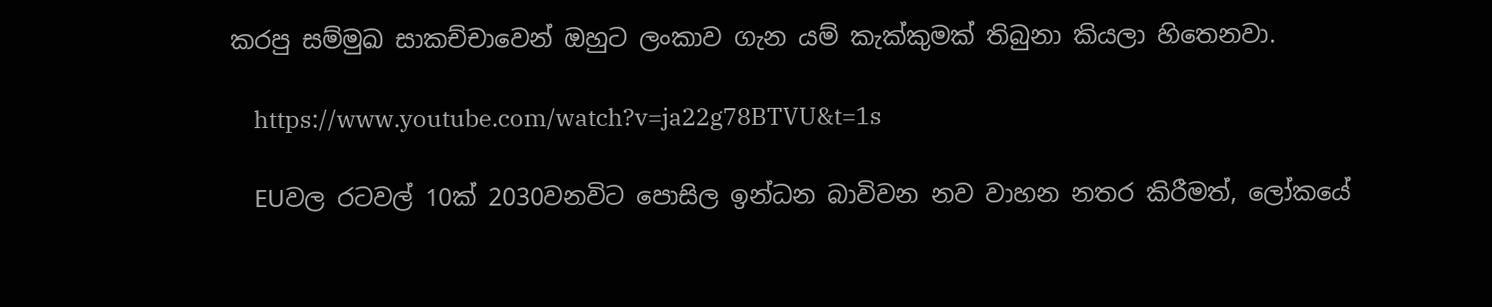කරපු සම්මුඛ සාකච්චාවෙන් ඔහුට ලංකාව ගැන යම් කැක්කුමක් තිබුනා කියලා හිතෙනවා.

    https://www.youtube.com/watch?v=ja22g78BTVU&t=1s

    EUවල රටවල් 10ක් 2030වනවිට පොසිල ඉන්ධන බාවිවන නව වාහන නතර කිරීමත්, ලෝකයේ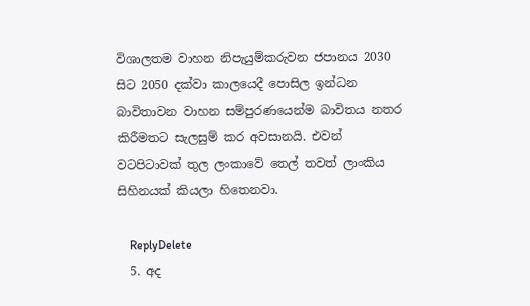විශාලතම වාහන නිපැයුම්කරුවන ජපානය 2030 සිට 2050 දක්වා කාලයෙදී පොසිල ඉන්ධන බාවිතාවන වාහන සම්පුරණයෙන්ම බාවිතය නතර කිරීමතට සැලසුම් කර අවසානයි. එවන් වටපිටාවක් තුල ලංකාවේ තෙල් තවත් ලාංකිය සිහිනයක් කියලා හිතෙනවා.

    ReplyDelete
  5. අද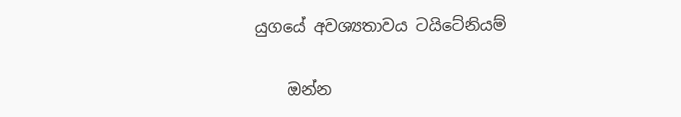යුගයේ අවශ්‍යතාවය ටයිටේනියම්

    ඔන්න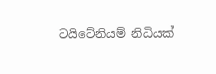ටයිටේනියම් නිධියක්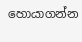හොයාගන්න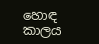හොඳ කාලය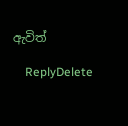ඇවිත්

    ReplyDelete